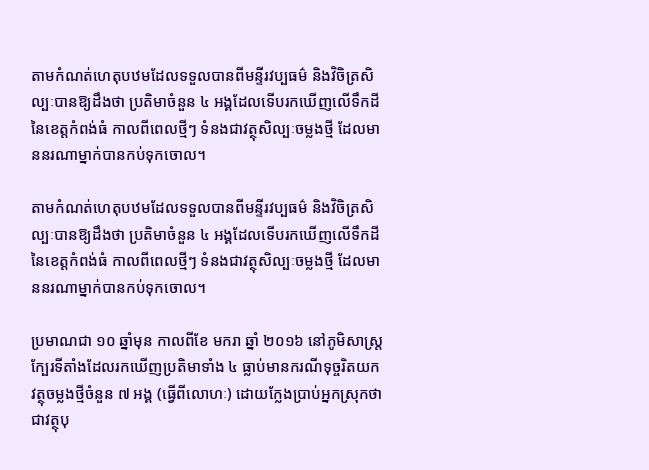តាមកំណត់ហេតុបឋមដែលទទួលបានពីមន្ទីរវប្បធម៌ និងវិចិត្រសិល្បៈបានឱ្យដឹងថា ប្រតិមាចំនួន ៤ អង្គដែលទើបរកឃើញលើទឹកដីនៃខេត្តកំពង់ធំ កាលពីពេលថ្មីៗ ទំនងជាវត្ថុសិល្បៈចម្លងថ្មី ដែលមាននរណាម្នាក់បានកប់ទុកចោល។

តាមកំណត់ហេតុបឋមដែលទទួលបានពីមន្ទីរវប្បធម៌ និងវិចិត្រសិល្បៈបានឱ្យដឹងថា ប្រតិមាចំនួន ៤ អង្គដែលទើបរកឃើញលើទឹកដីនៃខេត្តកំពង់ធំ កាលពីពេលថ្មីៗ ទំនងជាវត្ថុសិល្បៈចម្លងថ្មី ដែលមាននរណាម្នាក់បានកប់ទុកចោល។

ប្រមាណជា ១០ ឆ្នាំមុន កាលពីខែ មករា ឆ្នាំ ២០១៦ នៅភូមិសាស្ត្រក្បែរទីតាំងដែលរកឃើញប្រតិមាទាំង ៤ ធ្លាប់មានករណីទុច្ចរិតយកវត្ថុចម្លងថ្មីចំនួន ៧ អង្គ (ធ្វើពីលោហៈ) ដោយក្លែងប្រាប់អ្នកស្រុកថាជាវត្ថុបុ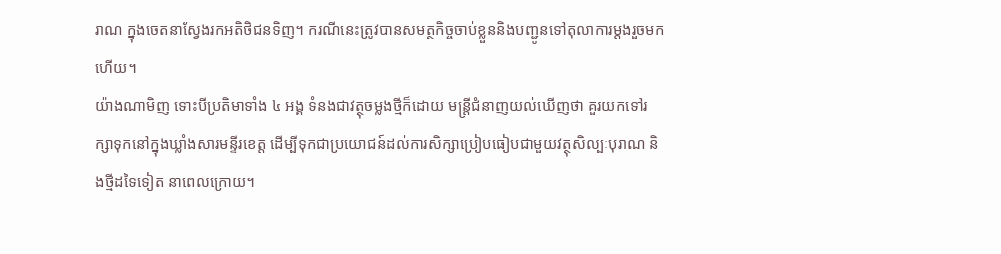រាណ ក្នុងចេតនាស្វែងរកអតិថិជនទិញ។ ករណីនេះត្រូវបានសមត្ថកិច្ចចាប់ខ្លួននិងបញ្ជូនទៅតុលាការម្ដងរួចមកហើយ។
យ៉ាងណាមិញ ទោះបីប្រតិមាទាំង ៤ អង្គ ទំនងជាវត្ថុចម្លងថ្មីក៏ដោយ មន្ត្រីជំនាញយល់ឃើញថា គួរយកទៅរក្សាទុកនៅក្នុងឃ្លាំងសារមន្ទីរខេត្ត ដើម្បីទុកជាប្រយោជន៍ដល់ការសិក្សាប្រៀបធៀបជាមួយវត្ថុសិល្បៈបុរាណ និងថ្មីដទៃទៀត នាពេលក្រោយ។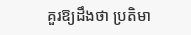គួរឱ្យដឹងថា ប្រតិមា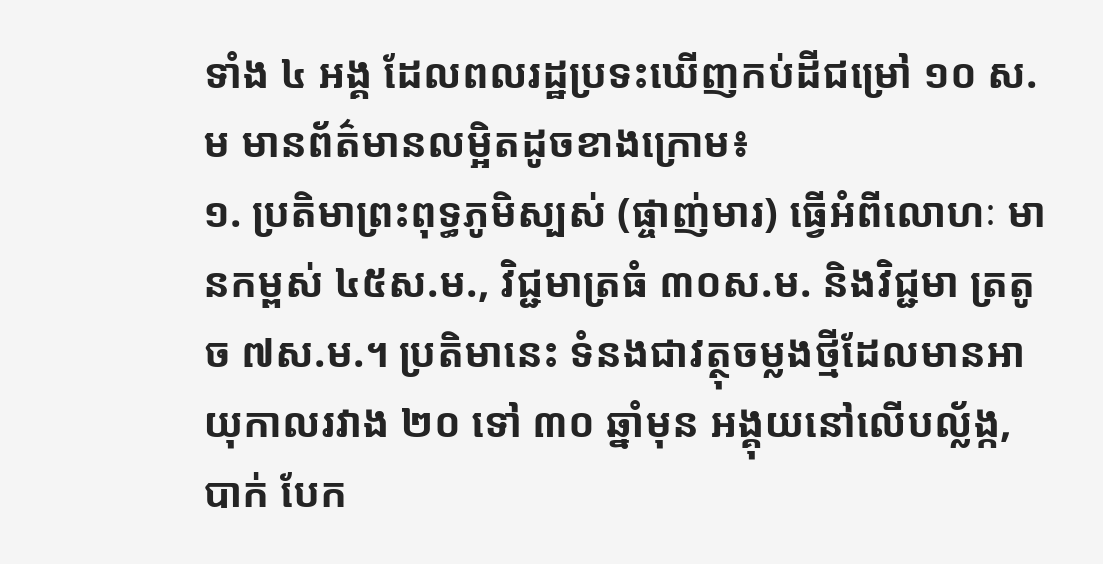ទាំង ៤ អង្គ ដែលពលរដ្ឋប្រទះឃើញកប់ដីជម្រៅ ១០ ស.ម មានព័ត៌មានលម្អិតដូចខាងក្រោម៖
១. ប្រតិមាព្រះពុទ្ធភូមិស្បស់ (ផ្ចាញ់មារ) ធ្វើអំពីលោហៈ មានកម្ពស់ ៤៥ស.ម., វិជ្ជមាត្រធំ ៣០ស.ម. និងវិជ្ជមា ត្រតូច ៧ស.ម.។ ប្រតិមានេះ ទំនងជាវត្ថុចម្លងថ្មីដែលមានអាយុកាលរវាង ២០ ទៅ ៣០ ឆ្នាំមុន អង្គុយនៅលើបល្ល័ង្ក, បាក់ បែក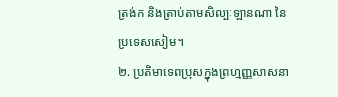ត្រង់ក និងត្រាប់តាមសិល្បៈឡានណា នៃប្រទេសសៀម។
២. ប្រតិមាទេពប្រុសក្នុងព្រហ្មញ្ញសាសនា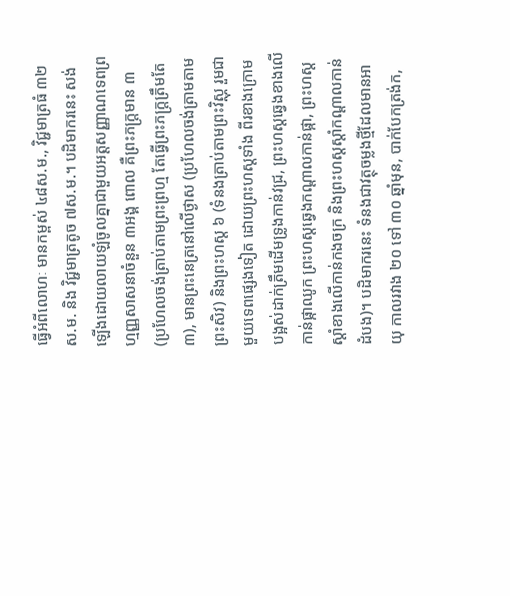ធ្វើអំពីលោហៈ មានកម្ពស់ ៤៨ស.ម., វិជ្ជមាត្រធំ ៣២ស.ម. និង វិជ្ជមាត្រតូច ៧ស.ម.។ បដិមាករនេះ សង់ឡើងដោយលាយឡំចូលគ្នាជាមួយអត្តសញ្ញាណទេពព្រហ្មញ្ញសាសនាចំនួន ៣អង្គ ពោល គឺព្រះភក្ត្រមាន ៣ (ប្រហែលចង់ត្រាប់តាមព្រះព្រហ្ម តែធ្វើព្រះភក្ត្រត្រឹមតែ ៣), មានព្រះនេត្រនៅលើថ្ងាស (ប្រហែលចង់ត្រាមតាមព្រះសិវ) និងព្រះហស្ត ៦ (ទំនងត្រាប់តាមព្រះវិស្ណុ រួមជាមួយទេពផ្សេងទៀត ដោយព្រះហស្តទាំង ពីរខាងក្រោមបង្អស់ដាក់ត្រឹមដើមទ្រូងកាន់វជ្រ, ព្រះហស្តឆ្វេងខាងលើកាន់ផ្កាឈូក ព្រះហស្តឆ្វេងកណ្តាលកាន់ផ្កា, ព្រះហស្តស្តាំខាងលើកាន់កងចក្រ និងព្រះហស្តស្តាំកណ្តាលកាន់ដំបង)។ បដិមាករនេះ ទំនងជាវត្ថុចម្លងថ្មីដែលមានអាយុ កាលរវាង ២០ ទៅ ៣០ ឆ្នាំមុន, បាក់បែកត្រង់ក,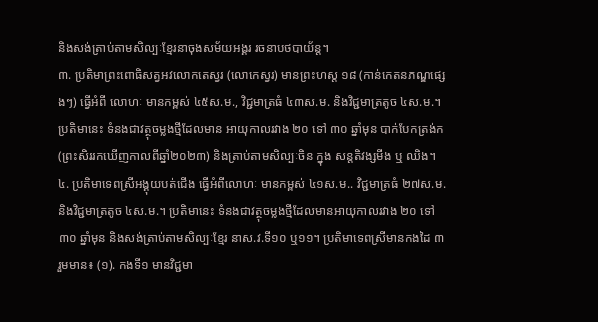និងសង់ត្រាប់តាមសិល្បៈខ្មែរនាចុងសម័យអង្គរ រចនាបថបាយ័ន្ត។
៣. ប្រតិមាព្រះពោធិសត្វអវលោកតេស្វរ (លោកេស្វរ) មានព្រះហស្ត ១៨ (កាន់កេតនភណ្ឌផ្សេងៗ) ធ្វើអំពី លោហៈ មានកម្ពស់ ៤៥ស.ម., វិជ្ជមាត្រធំ ៤៣ស.ម. និងវិជ្ជមាត្រតូច ៤ស.ម.។ ប្រតិមានេះ ទំនងជាវត្ថុចម្លងថ្មីដែលមាន អាយុកាលរវាង ២០ ទៅ ៣០ ឆ្នាំមុន បាក់បែកត្រង់ក (ព្រះសិររកឃើញកាលពីឆ្នាំ២០២៣) និងត្រាប់តាមសិល្បៈចិន ក្នុង សន្តតិវង្សមីង ឬ ឈិង។
៤. ប្រតិមាទេពស្រីអង្គុយបត់ជើង ធ្វើអំពីលោហៈ មានកម្ពស់ ៤១ស.ម.. វិជ្ជមាត្រធំ ២៧ស.ម. និងវិជ្ជមាត្រតូច ៤ស.ម.។ ប្រតិមានេះ ទំនងជាវត្ថុចម្លងថ្មីដែលមានអាយុកាលរវាង ២០ ទៅ ៣០ ឆ្នាំមុន និងសង់ត្រាប់តាមសិល្បៈខ្មែរ នាស.វ.ទី១០ ឬ១១។ ប្រតិមាទេពស្រីមានកងដៃ ៣ រួមមាន៖ (១). កងទី១ មានវិជ្ជមា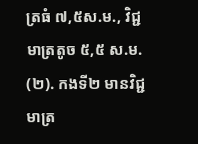ត្រធំ ៧,៥ស.ម., វិជ្ជមាត្រតូច ៥,៥ ស.ម. (២). កងទី២ មានវិជ្ជមាត្រ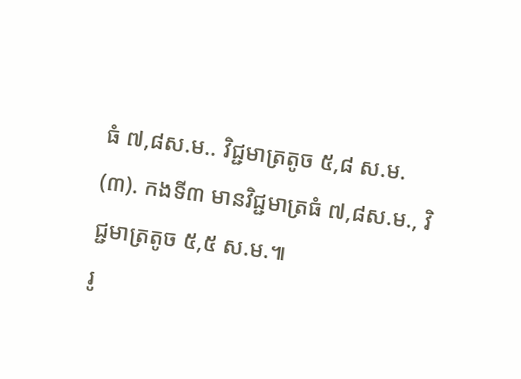ធំ ៧,៨ស.ម.. វិជ្ជមាត្រតូច ៥,៨ ស.ម. (៣). កងទី៣ មានវិជ្ជមាត្រធំ ៧,៨ស.ម., វិជ្ជមាត្រតូច ៥,៥ ស.ម.៕
រូ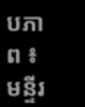បភាព ៖ មន្ទីរ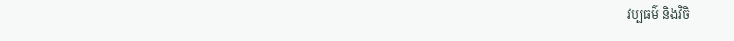វប្បធម៌ និងវិចិ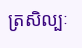ត្រសិល្បៈ